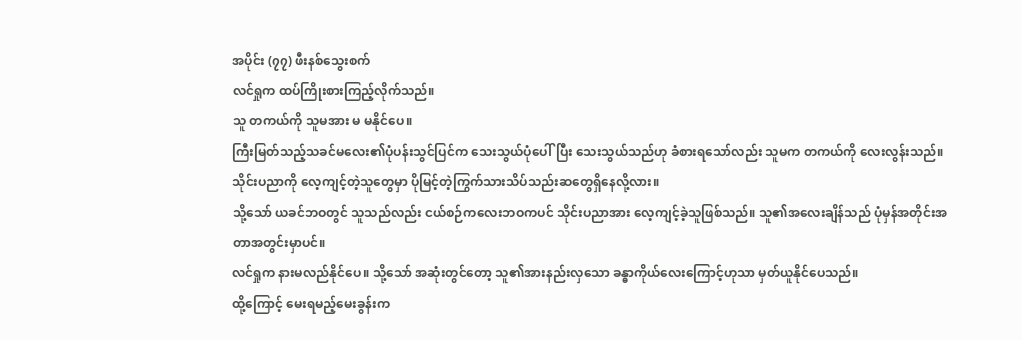အပိုင်း (၇၇) ဖီးနစ်သွေးစက်
လင်ရှုက ထပ်ကြိုးစားကြည့်လိုက်သည်။
သူ တကယ်ကို သူမအား မ မနိုင်ပေ။
ကြီးမြတ်သည့်သခင်မလေး၏ပုံပန်းသွင်ပြင်က သေးသွယ်ပုံပေါ်ပြီး သေးသွယ်သည်ဟု ခံစားရသော်လည်း သူမက တကယ်ကို လေးလွန်းသည်။
သိုင်းပညာကို လေ့ကျင့်တဲ့သူတွေမှာ ပိုမြင့်တဲ့ကြွက်သားသိပ်သည်းဆတွေရှိနေလို့လား။
သို့သော် ယခင်ဘဝတွင် သူသည်လည်း ငယ်စဉ်ကလေးဘဝကပင် သိုင်းပညာအား လေ့ကျင့်ခဲ့သူဖြစ်သည်။ သူ၏အလေးချိန်သည် ပုံမှန်အတိုင်းအတာအတွင်းမှာပင်။
လင်ရှုက နားမလည်နိုင်ပေ။ သို့သော် အဆုံးတွင်တော့ သူ၏အားနည်းလှသော ခန္ဓာကိုယ်လေးကြောင့်ဟုသာ မှတ်ယူနိုင်ပေသည်။
ထို့ကြောင့် မေးရမည့်မေးခွန်းက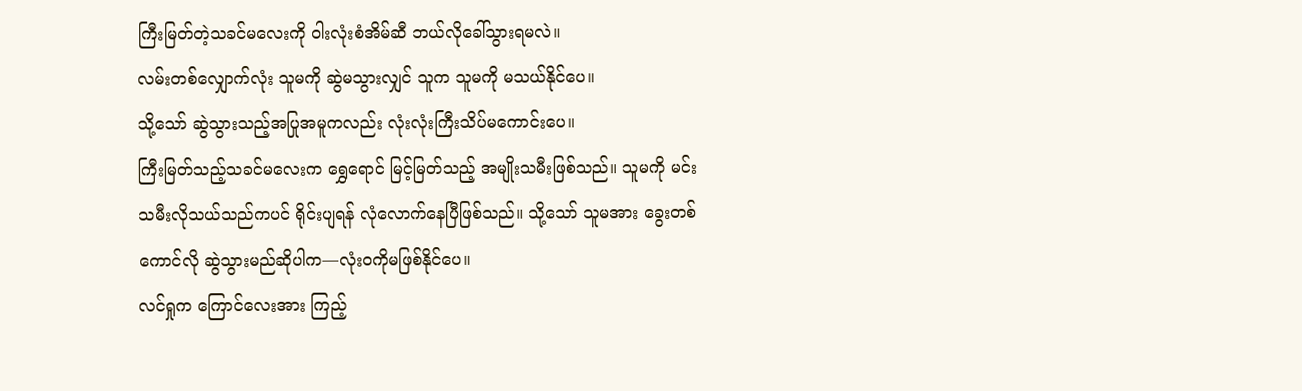ကြီးမြတ်တဲ့သခင်မလေးကို ဝါးလုံးစံအိမ်ဆီ ဘယ်လိုခေါ်သွားရမလဲ။
လမ်းတစ်လျှောက်လုံး သူမကို ဆွဲမသွားလျှင် သူက သူမကို မသယ်နိုင်ပေ။
သို့သော် ဆွဲသွားသည့်အပြုအမူကလည်း လုံးလုံးကြီးသိပ်မကောင်းပေ။
ကြီးမြတ်သည့်သခင်မလေးက ရွှေရောင် မြင့်မြတ်သည့် အမျိုးသမီးဖြစ်သည်။ သူမကို မင်းသမီးလိုသယ်သည်ကပင် ရိုင်းပျရန် လုံလောက်နေပြီဖြစ်သည်။ သို့သော် သူမအား ခွေးတစ်ကောင်လို ဆွဲသွားမည်ဆိုပါက—လုံးဝကိုမဖြစ်နိုင်ပေ။
လင်ရှုက ကြောင်လေးအား ကြည့်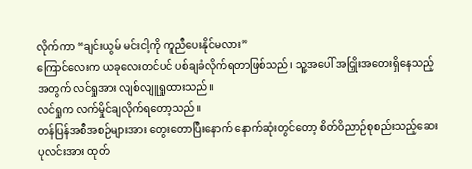လိုက်ကာ “ချင်းယွမ် မင်းငါ့ကို ကူညီပေးနိုင်မလား”
ကြောင်လေးက ယခုလေးတင်ပင် ပစ်ချခံလိုက်ရတာဖြစ်သည်၊ သူ့အပေါ် အငြှိုးအတေးရှိနေသည့်အတွက် လင်ရှုအား လျစ်လျူရှုထားသည်။
လင်ရှုက လက်မှိုင်ချလိုက်ရတော့သည်။
တန်ပြန်အစီအစဉ်များအား တွေးတောပြီးနောက် နောက်ဆုံးတွင်တော့ စိတ်ဝိညာဉ်စုစည်းသည့်ဆေးပုလင်းအား ထုတ်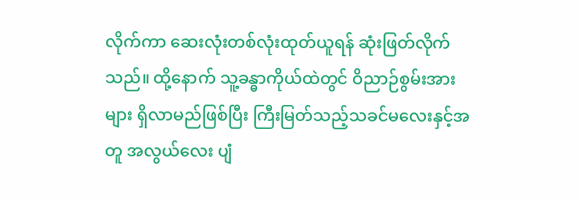လိုက်ကာ ဆေးလုံးတစ်လုံးထုတ်ယူရန် ဆုံးဖြတ်လိုက်သည်။ ထို့နောက် သူ့ခန္ဓာကိုယ်ထဲတွင် ဝိညာဉ်စွမ်းအားများ ရှိလာမည်ဖြစ်ပြီး ကြီးမြတ်သည့်သခင်မလေးနှင့်အတူ အလွယ်လေး ပျံ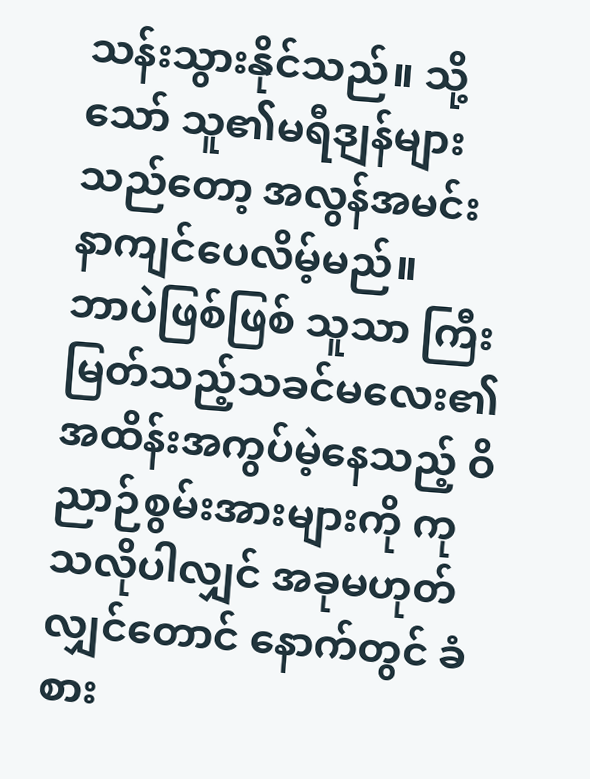သန်းသွားနိုင်သည်။ သို့သော် သူ၏မရီဒျန်များသည်တော့ အလွန်အမင်း နာကျင်ပေလိမ့်မည်။
ဘာပဲဖြစ်ဖြစ် သူသာ ကြီးမြတ်သည့်သခင်မလေး၏ အထိန်းအကွပ်မဲ့နေသည့် ဝိညာဉ်စွမ်းအားများကို ကုသလိုပါလျှင် အခုမဟုတ်လျှင်တောင် နောက်တွင် ခံစား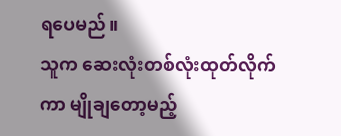ရပေမည်။
သူက ဆေးလုံးတစ်လုံးထုတ်လိုက်ကာ မျိုချတော့မည့်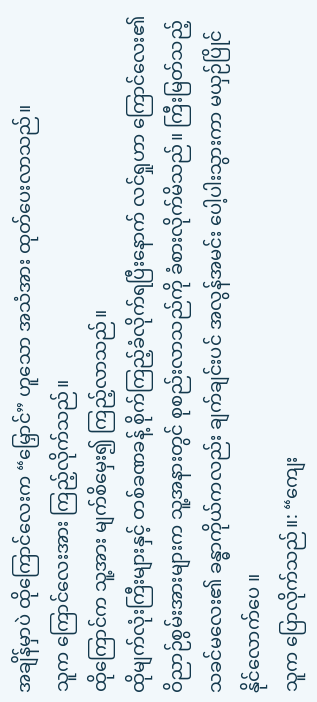အချိန်မှာပဲ ထိုကြောင်လေးက “မြှောင်” ဟူသော အသံအား ထုတ်ပေးလာသည်။
သူက ကြောင်လေးအား ကြည့်လိုက်သည်။
ထိုကြောင်က သူ့အား မျက်စိမှေး၍ ကြည့်လာသည်။
ထိုမျက်လုံးကြီးများနှင့် တစ်ခဏခန့် စိုက်ကြည့်ခံလိုက်ရပြီးနောက် လင်ရှုဟာ ကြောင်လေး၏ဝိညာဉ်စွမ်းအားများက သူ့အနားတွင် စုစည်းလာသည်ကို ခံစားလိုက်မိသည်။ ကြီးမြတ်သည့်သခင်မလေး၏ ခန္ဓာကိုယ်ကလည်း ချက်ချင်းပင် အလွန်အမင်း ပေါ့ပါးသွားကာ မယှဉ်ပြိုင်နိုင်လောက်ပေ ။
သူက ပြောလိုက်သည်။: “ကျေး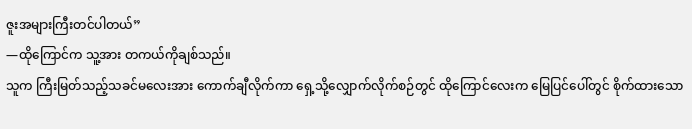ဇူးအများကြီးတင်ပါတယ်”
—ထိုကြောင်က သူ့အား တကယ်ကိုချစ်သည်။
သူက ကြီးမြတ်သည့်သခင်မလေးအား ကောက်ချီလိုက်ကာ ရှေ့သို့လျှောက်လိုက်စဉ်တွင် ထိုကြောင်လေးက မြေပြင်ပေါ်တွင် စိုက်ထားသော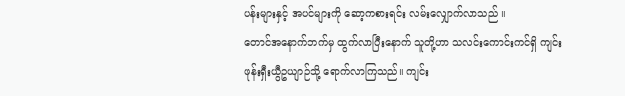ပန်းများနှင့် အပင်များကို ဆော့ကစားရင်း လမ်းလျှောက်လာသည် ။
တောင်အနောက်ဘက်မှ ထွက်လာပြီးနောက် သူတို့ဟာ သလင်းကောင်းကင်ရှိ ကျင်းဖုန်းရှီးယွီဥယျာဉ်သို့ ရောက်လာကြသည်။ ကျင်း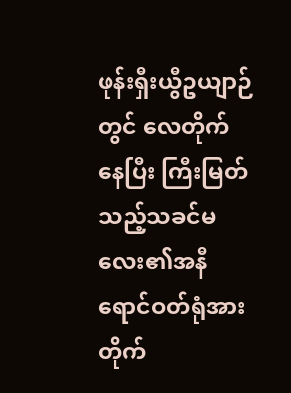ဖုန်းရှီးယွီဥယျာဉ်တွင် လေတိုက်နေပြီး ကြီးမြတ်သည့်သခင်မလေး၏အနီရောင်ဝတ်ရုံအား တိုက်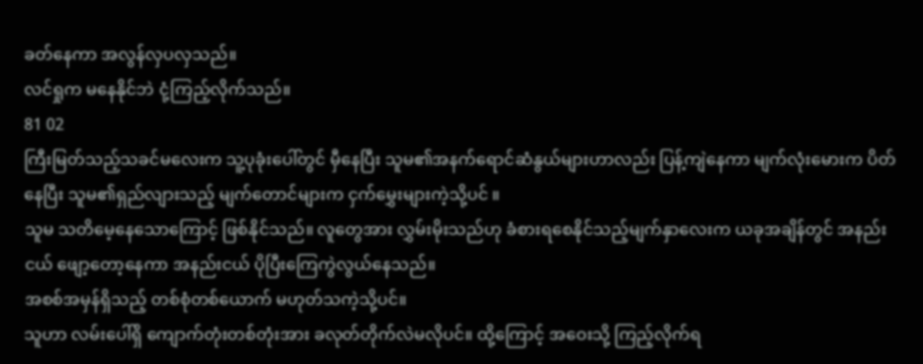ခတ်နေကာ အလွန်လှပလှသည်။
လင်ရှုက မနေနိုင်ဘဲ ငုံ့ကြည့်လိုက်သည်။
81 02
ကြီးမြတ်သည့်သခင်မလေးက သူ့ပုခုံးပေါ်တွင် မှီနေပြီး သူမ၏အနက်ရောင်ဆံနွယ်များဟာလည်း ပြန့်ကျဲနေကာ မျက်လုံးမေားက ပိတ်နေပြီး သူမ၏ရှည်လျားသည့် မျက်တောင်များက ငှက်မွှေးများကဲ့သို့ပင် ။
သူမ သတိမေ့နေသောကြောင့် ဖြစ်နိုင်သည်။ လူတွေအား လွှမ်းမိုးသည်ဟု ခံစားရစေနိုင်သည့်မျက်နှာလေးက ယခုအချိန်တွင် အနည်းငယ် ဖျော့တော့နေကာ အနည်းငယ် ပိုပြီးကြေကွဲလွယ်နေသည်။
အစစ်အမှန်ရှိသည့် တစ်စုံတစ်ယောက် မဟုတ်သကဲ့သို့ပင်။
သူဟာ လမ်းပေါ်ရှိ ကျောက်တုံးတစ်တုံးအား ခလုတ်တိုက်လဲမလိုပင်။ ထို့ကြောင့် အဝေးသို့ ကြည့်လိုက်ရ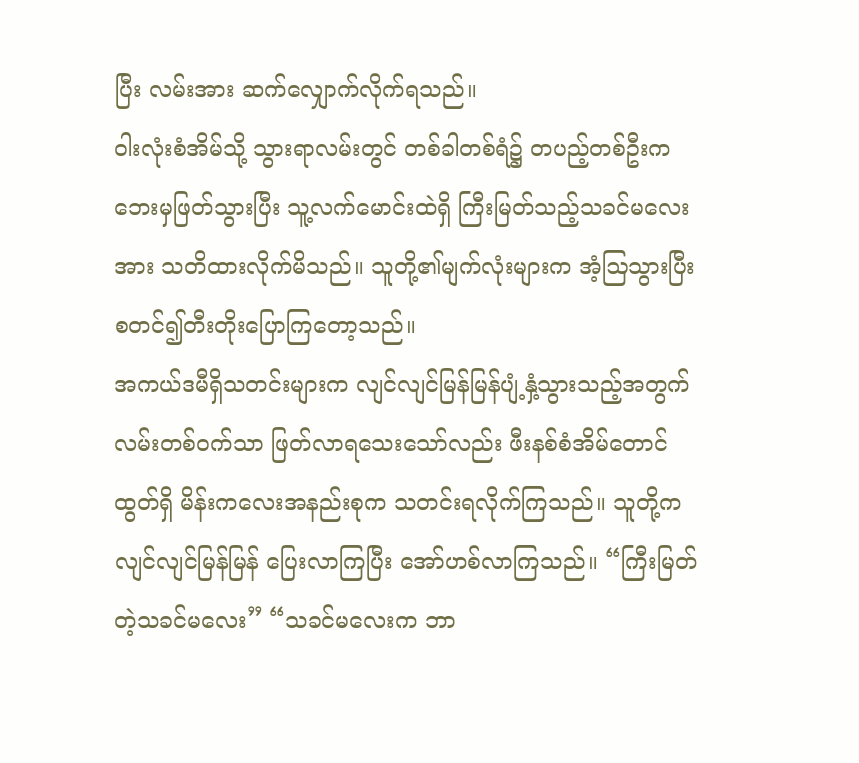ပြီး လမ်းအား ဆက်လျှောက်လိုက်ရသည်။
ဝါးလုံးစံအိမ်သို့ သွားရာလမ်းတွင် တစ်ခါတစ်ရံ၌ တပည့်တစ်ဦးက ဘေးမှဖြတ်သွားပြီး သူ့လက်မောင်းထဲရှိ ကြီးမြတ်သည့်သခင်မလေးအား သတိထားလိုက်မိသည်။ သူတို့၏မျက်လုံးများက အံ့ဩသွားပြီး စတင်၍တီးတိုးပြောကြတော့သည်။
အကယ်ဒမီရှိသတင်းများက လျင်လျင်မြန်မြန်ပျံ့နှံ့သွားသည့်အတွက် လမ်းတစ်ဝက်သာ ဖြတ်လာရသေးသော်လည်း ဖီးနစ်စံအိမ်တောင်ထွတ်ရှိ မိန်းကလေးအနည်းစုက သတင်းရလိုက်ကြသည်။ သူတို့က လျင်လျင်မြန်မြန် ပြေးလာကြပြီး အော်ဟစ်လာကြသည်။ “ကြီးမြတ်တဲ့သခင်မလေး” “သခင်မလေးက ဘာ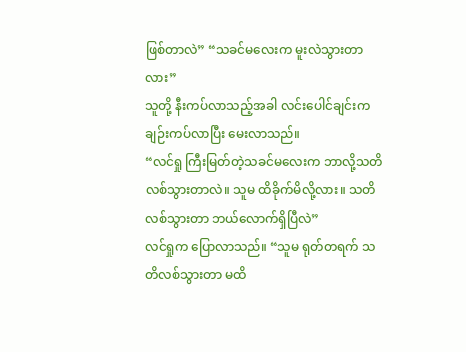ဖြစ်တာလဲ” “သခင်မလေးက မူးလဲသွားတာလား”
သူတို့ နီးကပ်လာသည့်အခါ လင်းပေါင်ချင်းက ချဉ်းကပ်လာပြီး မေးလာသည်။
“လင်ရှု ကြီးမြတ်တဲ့သခင်မလေးက ဘာလို့သတိလစ်သွားတာလဲ။ သူမ ထိခိုက်မိလို့လား။ သတိလစ်သွားတာ ဘယ်လောက်ရှိပြီလဲ”
လင်ရှုက ပြောလာသည်။ “သူမ ရုတ်တရက် သတိလစ်သွားတာ မထိ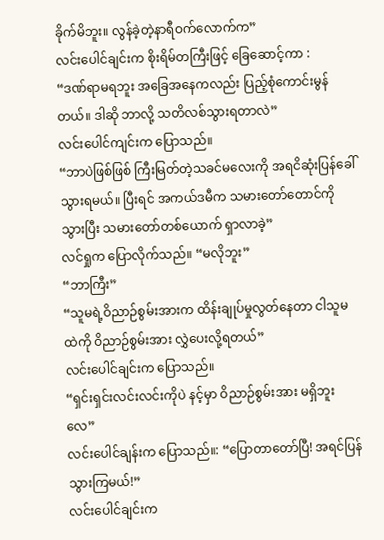ခိုက်မိဘူး။ လွန်ခဲ့တဲ့နာရီဝက်လောက်က”
လင်းပေါင်ချင်းက စိုးရိမ်တကြီးဖြင့် ခြေဆောင့်ကာ :
“ဒဏ်ရာမရဘူး အခြေအနေကလည်း ပြည့်စုံကောင်းမွန်တယ်။ ဒါဆို ဘာလို့ သတိလစ်သွားရတာလဲ”
လင်းပေါင်ကျင်းက ပြောသည်။
“ဘာပဲဖြစ်ဖြစ် ကြီးမြတ်တဲ့သခင်မလေးကို အရငိဆုံးပြန်ခေါ်သွားရမယ်။ ပြီးရင် အကယ်ဒမီက သမားတော်တောင်ကိုသွားပြီး သမားတော်တစ်ယောက် ရှာလာခဲ့”
လင်ရှုက ပြောလိုက်သည်။ “မလိုဘူး”
“ဘာကြီး”
“သူမရဲ့ဝိညာဉ်စွမ်းအားက ထိန်းချုပ်မှုလွတ်နေတာ ငါသူမထဲကို ဝိညာဉ်စွမ်းအား လွှဲပေးလို့ရတယ်”
လင်းပေါင်ချင်းက ပြောသည်။
“ရှင်းရှင်းလင်းလင်းကိုပဲ နင့်မှာ ဝိညာဉ်စွမ်းအား မရှိဘူးလေ”
လင်းပေါင်ချန်းက ပြောသည်။: “ပြောတာတော်ပြီ! အရင်ပြန်သွားကြမယ်!”
လင်းပေါင်ချင်းက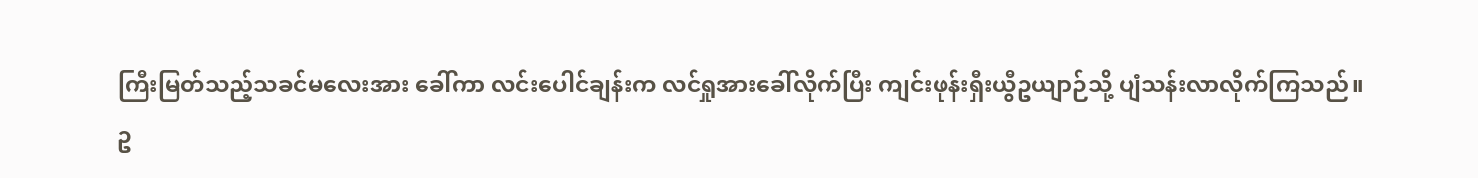ကြီးမြတ်သည့်သခင်မလေးအား ခေါ်ကာ လင်းပေါင်ချန်းက လင်ရှုအားခေါ်လိုက်ပြီး ကျင်းဖုန်းရှီးယွီဥယျာဉ်သို့ ပျံသန်းလာလိုက်ကြသည်။
ဥ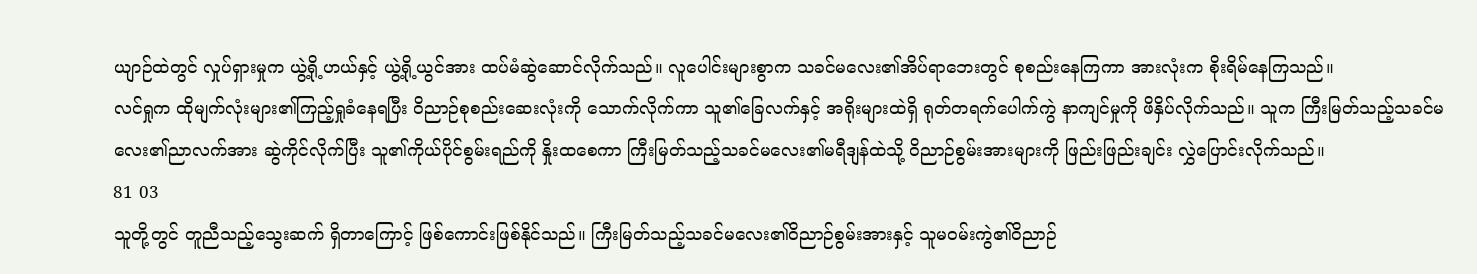ယျာဉ်ထဲတွင် လှုပ်ရှားမှုက ယွဲ့ရို့ဟယ်နှင့် ယွဲ့ရို့ယွင်အား ထပ်မံဆွဲဆောင်လိုက်သည်။ လူပေါင်းများစွာက သခင်မလေး၏အိပ်ရာဘေးတွင် စုစည်းနေကြကာ အားလုံးက စိုးရိမ်နေကြသည်။
လင်ရှုက ထိုမျက်လုံးများ၏ကြည့်ရှုခံနေရပြီး ဝိညာဉ်စုစည်းဆေးလုံးကို သောက်လိုက်ကာ သူ၏ခြေလက်နှင့် အရိုးများထဲရှိ ရုတ်တရက်ပေါက်ကွဲ နာကျင်မှုကို ဖိနှိပ်လိုက်သည်။ သူက ကြီးမြတ်သည့်သခင်မလေး၏ညာလက်အား ဆွဲကိုင်လိုက်ပြီး သူ၏ကိုယ်ပိုင်စွမ်းရည်ကို နှိုးထစေကာ ကြီးမြတ်သည့်သခင်မလေး၏မရီဒျန်ထဲသို့ ဝိညာဉ်စွမ်းအားများကို ဖြည်းဖြည်းချင်း လွှဲပြောင်းလိုက်သည်။
81 03
သူတို့တွင် တူညီသည့်သွေးဆက် ရှိတာကြောင့် ဖြစ်ကောင်းဖြစ်နိုင်သည်။ ကြီးမြတ်သည့်သခင်မလေး၏ဝိညာဉ်စွမ်းအားနှင့် သူမဝမ်းကွဲ၏ဝိညာဉ်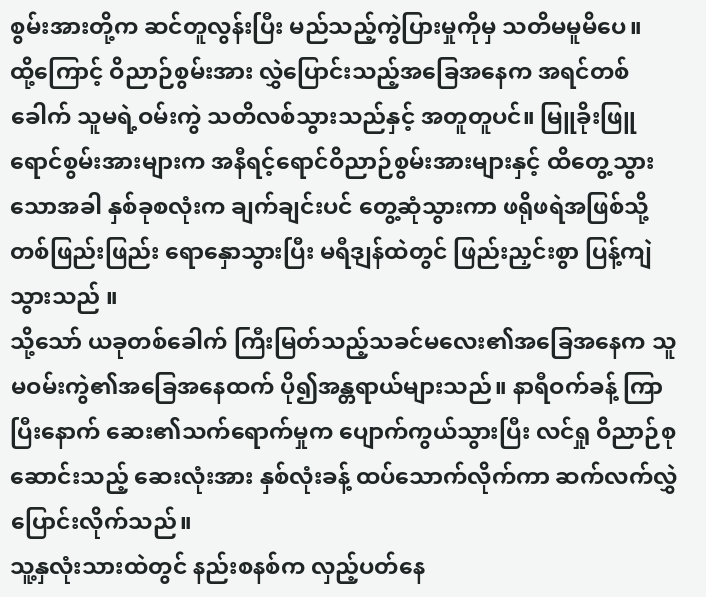စွမ်းအားတို့က ဆင်တူလွန်းပြီး မည်သည့်ကွဲပြားမှုကိုမှ သတိမမူမိပေ။
ထို့ကြောင့် ဝိညာဉ်စွမ်းအား လွှဲပြောင်းသည့်အခြေအနေက အရင်တစ်ခေါက် သူမရဲ့ဝမ်းကွဲ သတိလစ်သွားသည်နှင့် အတူတူပင်။ မြူခိုးဖြူရောင်စွမ်းအားများက အနီရင့်ရောင်ဝိညာဉ်စွမ်းအားများနှင့် ထိတွေ့သွားသောအခါ နှစ်ခုစလုံးက ချက်ချင်းပင် တွေ့ဆုံသွားကာ ဖရိုဖရဲအဖြစ်သို့ တစ်ဖြည်းဖြည်း ရောနှောသွားပြီး မရီဒျန်ထဲတွင် ဖြည်းညှင်းစွာ ပြန့်ကျဲသွားသည် ။
သို့သော် ယခုတစ်ခေါက် ကြီးမြတ်သည့်သခင်မလေး၏အခြေအနေက သူမဝမ်းကွဲ၏အခြေအနေထက် ပို၍အန္တရာယ်များသည်။ နာရီဝက်ခန့် ကြာပြီးနောက် ဆေး၏သက်ရောက်မှုက ပျောက်ကွယ်သွားပြီး လင်ရှု ဝိညာဉ်စုဆောင်းသည့် ဆေးလုံးအား နှစ်လုံးခန့် ထပ်သောက်လိုက်ကာ ဆက်လက်လွှဲပြောင်းလိုက်သည်။
သူ့နှလုံးသားထဲတွင် နည်းစနစ်က လှည့်ပတ်နေ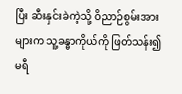ပြီး ဆီးနှင်းခဲကဲ့သို့ ဝိညာဉ်စွမ်းအားများက သူ့ခန္ဓာကိုယ်ကို ဖြတ်သန်း၍ မရီ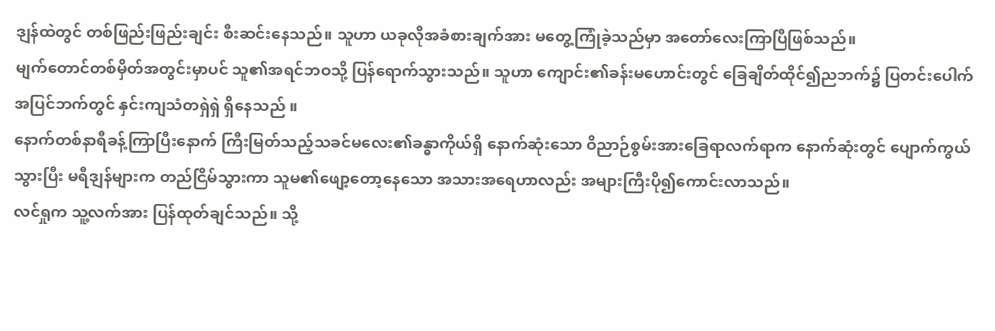ဒျန်ထဲတွင် တစ်ဖြည်းဖြည်းချင်း စီးဆင်းနေသည်။ သူဟာ ယခုလိုအခံစားချက်အား မတွေ့ကြုံခဲ့သည်မှာ အတော်လေးကြာပြီဖြစ်သည်။
မျက်တောင်တစ်မှိတ်အတွင်းမှာပင် သူ၏အရင်ဘဝသို့ ပြန်ရောက်သွားသည်။ သူဟာ ကျောင်း၏ခန်းမဟောင်းတွင် ခြေချိတ်ထိုင်၍ညဘက်၌ ပြတင်းပေါက်အပြင်ဘက်တွင် နှင်းကျသံတရှဲရှဲ ရှိနေသည် ။
နောက်တစ်နာရီခန့်ကြာပြီးနောက် ကြီးမြတ်သည့်သခင်မလေး၏ခန္ဓာကိုယ်ရှိ နောက်ဆုံးသော ဝိညာဉ်စွမ်းအားခြေရာလက်ရာက နောက်ဆုံးတွင် ပျောက်ကွယ်သွားပြီး မရီဒျန်များက တည်ငြိမ်သွားကာ သူမ၏ဖျော့တော့နေသော အသားအရေဟာလည်း အများကြီးပို၍ကောင်းလာသည်။
လင်ရှုက သူ့လက်အား ပြန်ထုတ်ချင်သည်။ သို့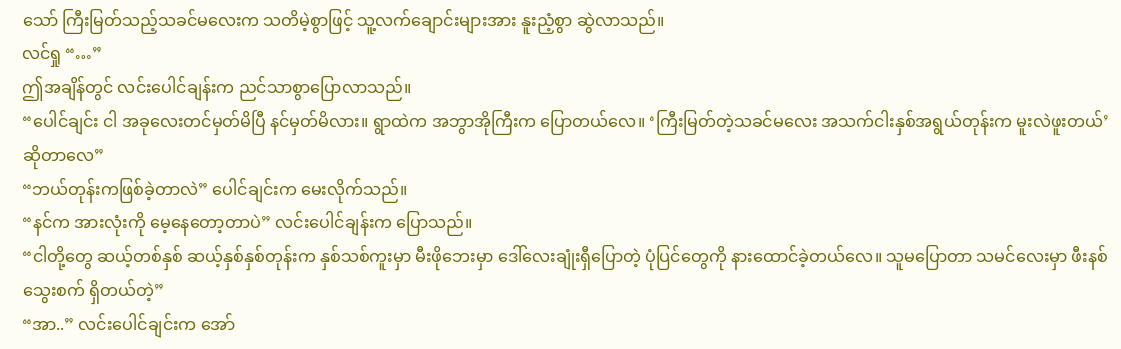သော် ကြီးမြတ်သည့်သခင်မလေးက သတိမဲ့စွာဖြင့် သူ့လက်ချောင်းများအား နူးညံ့စွာ ဆွဲလာသည်။
လင်ရှု “…”
ဤအချိန်တွင် လင်းပေါင်ချန်းက ညင်သာစွာပြောလာသည်။
“ပေါင်ချင်း ငါ အခုလေးတင်မှတ်မိပြီ နင်မှတ်မိလား။ ရွာထဲက အဘွာအိုကြီးက ပြောတယ်လေ။ ‘ကြီးမြတ်တဲ့သခင်မလေး အသက်ငါးနှစ်အရွယ်တုန်းက မူးလဲဖူးတယ်’ ဆိုတာလေ”
“ဘယ်တုန်းကဖြစ်ခဲ့တာလဲ” ပေါင်ချင်းက မေးလိုက်သည်။
“နင်က အားလုံးကို မေ့နေတော့တာပဲ” လင်းပေါင်ချန်းက ပြောသည်။
“ငါတို့တွေ ဆယ့်တစ်နှစ် ဆယ့်နှစ်နှစ်တုန်းက နှစ်သစ်ကူးမှာ မီးဖိုဘေးမှာ ဒေါ်လေးချုံးရှီပြောတဲ့ ပုံပြင်တွေကို နားထောင်ခဲ့တယ်လေ။ သူမပြောတာ သမင်လေးမှာ ဖီးနစ်သွေးစက် ရှိတယ်တဲ့”
“အာ..” လင်းပေါင်ချင်းက အော်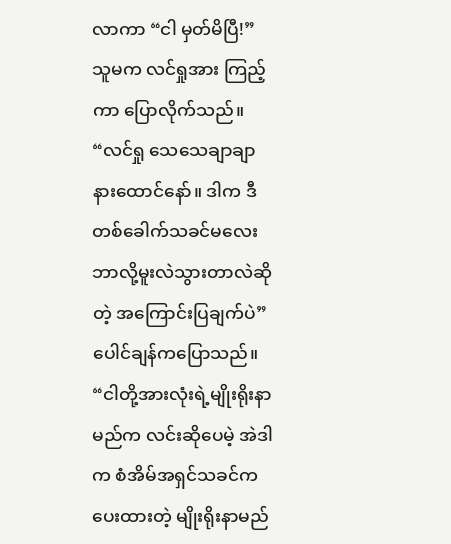လာကာ “ငါ မှတ်မိပြီ!”
သူမက လင်ရှုအား ကြည့်ကာ ပြောလိုက်သည်။
“လင်ရှု သေသေချာချာ နားထောင်နော်။ ဒါက ဒီတစ်ခေါက်သခင်မလေး ဘာလို့မူးလဲသွားတာလဲဆိုတဲ့ အကြောင်းပြချက်ပဲ”
ပေါင်ချန်ကပြောသည်။
“ငါတို့အားလုံးရဲ့မျိုးရိုးနာမည်က လင်းဆိုပေမဲ့ အဲဒါက စံအိမ်အရှင်သခင်က ပေးထားတဲ့ မျိုးရိုးနာမည်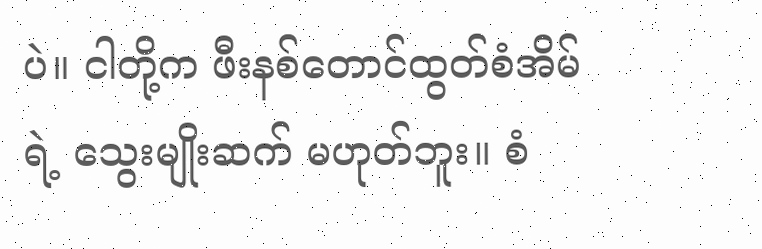ပဲ။ ငါတို့က ဖီးနစ်တောင်ထွတ်စံအိမ်ရဲ့ သွေးမျိုးဆက် မဟုတ်ဘူး။ စံ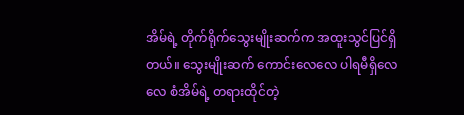အိမ်ရဲ့ တိုက်ရိုက်သွေးမျိုးဆက်က အထူးသွင်ပြင်ရှိတယ်။ သွေးမျိုးဆက် ကောင်းလေလေ ပါရမီရှိလေလေ စံအိမ်ရဲ့ တရားထိုင်တဲ့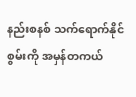နည်းစနစ် သက်ရောက်နိုင်စွမ်းကို အမှန်တကယ်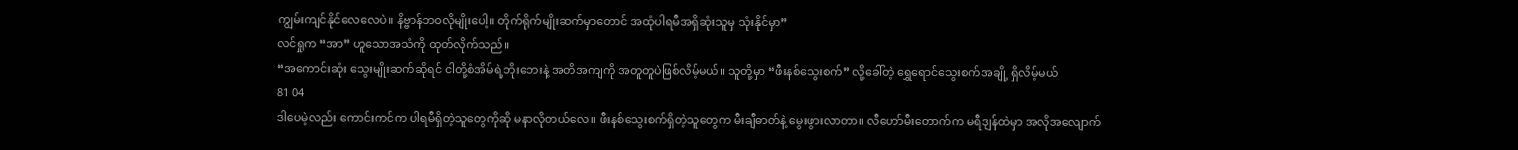ကျွမ်းကျင်နိုင်လေလေပဲ။ နိဗ္ဗာန်ဘဝလိုမျိုးပေါ့။ တိုက်ရိုက်မျိုးဆက်မှာတောင် အထုံပါရမီအရှိဆုံးသူမှ သုံးနိုင်မှာ”
လင်ရှုက “အာ” ဟူသောအသံကို ထုတ်လိုက်သည်။
“အကောင်းဆုံး သွေးမျိုးဆက်ဆိုရင် ငါတို့စံအိမ်ရဲ့ဘိုးဘေးနဲ့ အတိအကျကို အတူတူပဲဖြစ်လိမ့်မယ်။ သူတို့မှာ “ဖီးနစ်သွေးစက်” လို့ခေါ်တဲ့ ရွှေရောင်သွေးစက်အချို့ ရှိလိမ့်မယ်
81 04
ဒါပေမဲ့လည်း ကောင်းကင်က ပါရမီရှိတဲ့သူတွေကိုဆို မနာလိုတယ်လေ။ ဖီးနစ်သွေးစက်ရှိတဲ့သူတွေက မီးချီဓာတ်နဲ့ မွေးဖွားလာတာ။ လီဟော်မီးတောက်က မရီဒျန်ထဲမှာ အလိုအလျောက်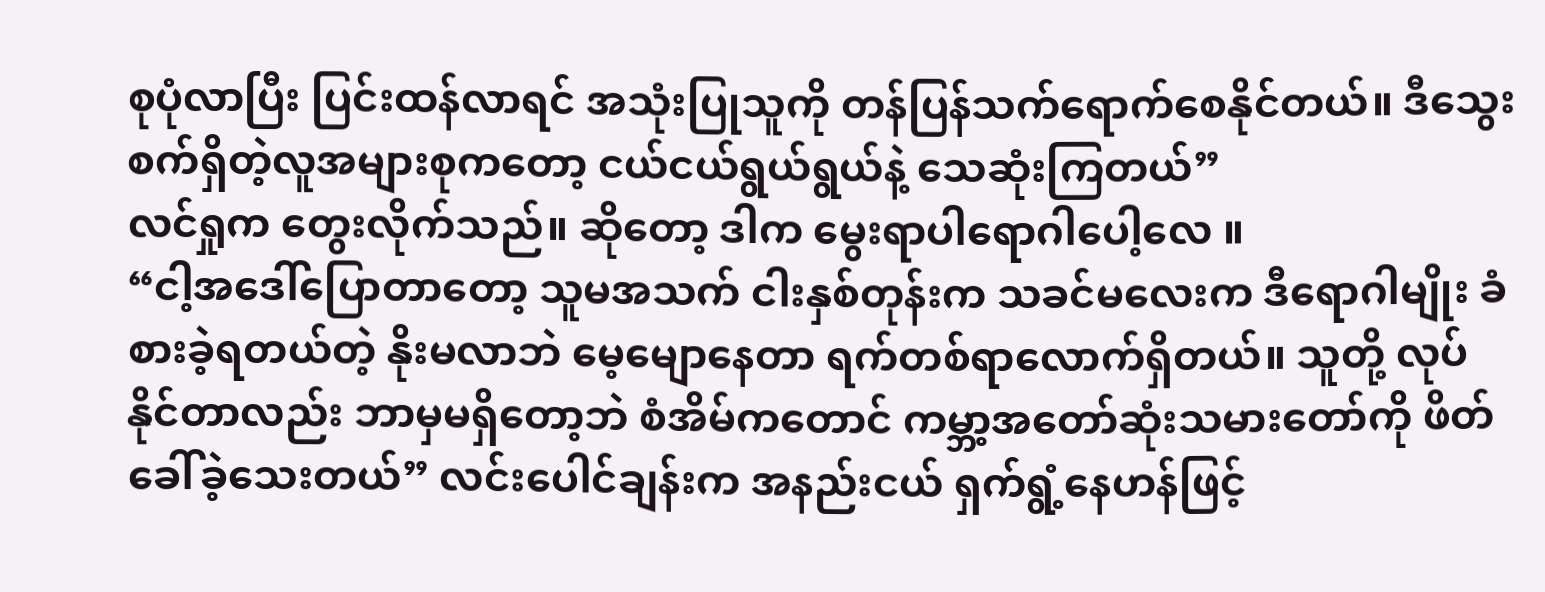စုပုံလာပြီး ပြင်းထန်လာရင် အသုံးပြုသူကို တန်ပြန်သက်ရောက်စေနိုင်တယ်။ ဒီသွေးစက်ရှိတဲ့လူအများစုကတော့ ငယ်ငယ်ရွယ်ရွယ်နဲ့ သေဆုံးကြတယ်”
လင်ရှုက တွေးလိုက်သည်။ ဆိုတော့ ဒါက မွေးရာပါရောဂါပေါ့လေ ။
“ငါ့အဒေါ်ပြောတာတော့ သူမအသက် ငါးနှစ်တုန်းက သခင်မလေးက ဒီရောဂါမျိုး ခံစားခဲ့ရတယ်တဲ့ နိုးမလာဘဲ မေ့မျောနေတာ ရက်တစ်ရာလောက်ရှိတယ်။ သူတို့ လုပ်နိုင်တာလည်း ဘာမှမရှိတော့ဘဲ စံအိမ်ကတောင် ကမ္ဘာ့အတော်ဆုံးသမားတော်ကို ဖိတ်ခေါ်ခဲ့သေးတယ်” လင်းပေါင်ချန်းက အနည်းငယ် ရှက်ရွံ့နေဟန်ဖြင့်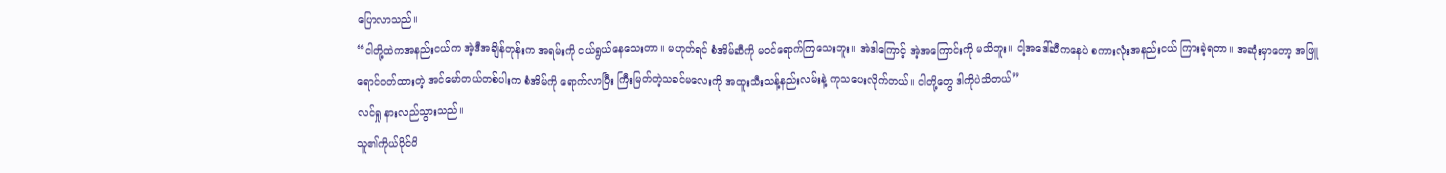ပြောလာသည်။
“ငါတို့ထဲကအနည်းငယ်က အဲ့ဒီအချိန်တုန်းက အရမ်းကို ငယ်ရွယ်နေသေးတာ။ မဟုတ်ရင် စံအိမ်ဆီကို မဝင်ရောက်ကြသေးဘူး။ အဲဒါကြောင့် အဲ့အကြောင်းကို မသိဘူး။ ငါ့အဒေါ်ဆီကနေပဲ စကားလုံးအနည်းငယ် ကြားခဲ့ရတာ။ အဆုံးမှာတော့ အဖြူရောင်ဝတ်ထားတဲ့ အင်မော်တယ်တစ်ပါးက စံအိမ်ကို ရောက်လာပြီး ကြီးမြတ်တဲ့သခင်မလေးကို အထူးသီးသန့်နည်းလမ်းနဲ့ ကုသပေးလိုက်တယ်။ ငါတို့တွေ ဒါကိုပဲသိတယ်”
လင်ရှု နားလည်သွားသည်။
သူ၏ကိုယ်ပိုင်ဝိ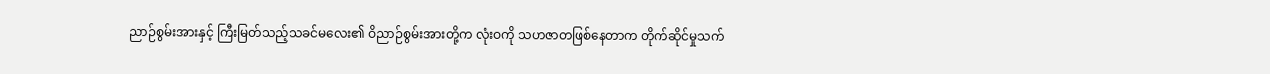ညာဉ်စွမ်းအားနှင့် ကြီးမြတ်သည့်သခင်မလေး၏ ဝိညာဉ်စွမ်းအားတို့က လုံးဝကို သဟဇာတဖြစ်နေတာက တိုက်ဆိုင်မှုသက်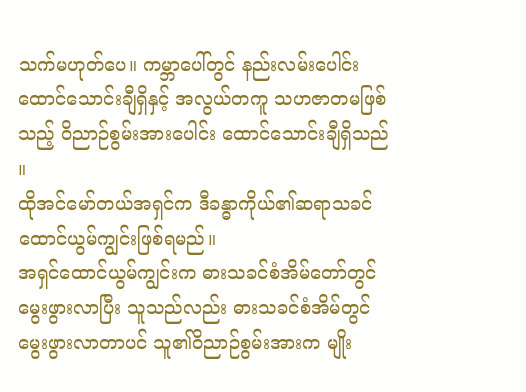သက်မဟုတ်ပေ။ ကမ္ဘာပေါ်တွင် နည်းလမ်းပေါင်း ထောင်သောင်းချီရှိနှင့် အလွယ်တကူ သဟဇာတမဖြစ်သည့် ဝိညာဉ်စွမ်းအားပေါင်း ထောင်သောင်းချီရှိသည် ။
ထိုအင်မော်တယ်အရှင်က ဒီခန္ဓာကိုယ်၏ဆရာသခင် ထောင်ယွမ်ကျွင်းဖြစ်ရမည်။
အရှင်ထောင်ယွမ်ကျွင်းက ဓားသခင်စံအိမ်တော်တွင် မွေးဖွားလာပြီး သူသည်လည်း ဓားသခင်စံအိမ်တွင် မွေးဖွားလာတာပင် သူ၏ဝိညာဉ်စွမ်းအားက မျိုး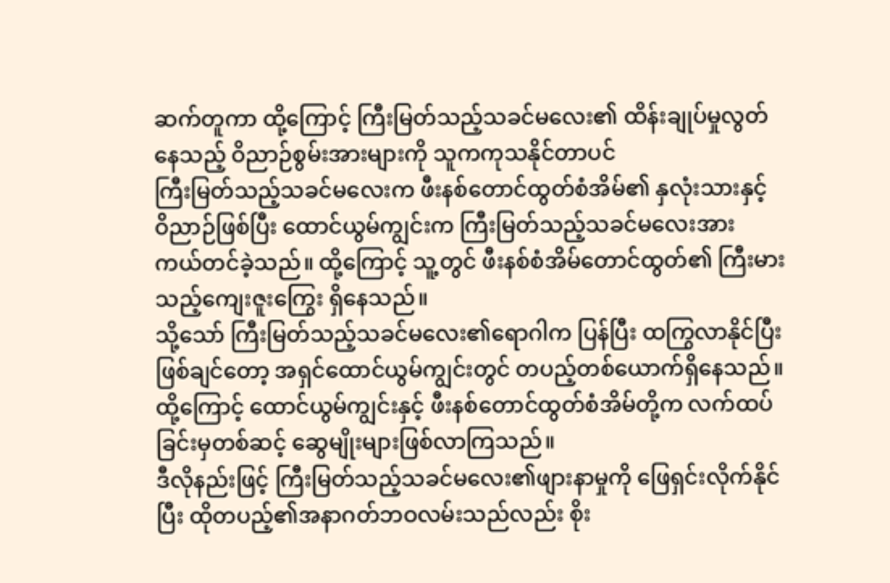ဆက်တူကာ ထို့ကြောင့် ကြီးမြတ်သည့်သခင်မလေး၏ ထိန်းချုပ်မှုလွတ်နေသည့် ဝိညာဉ်စွမ်းအားများကို သူကကုသနိုင်တာပင်
ကြီးမြတ်သည့်သခင်မလေးက ဖီးနစ်တောင်ထွတ်စံအိမ်၏ နှလုံးသားနှင့် ဝိညာဉ်ဖြစ်ပြီး ထောင်ယွမ်ကျွင်းက ကြီးမြတ်သည့်သခင်မလေးအား ကယ်တင်ခဲ့သည်။ ထို့ကြောင့် သူ့တွင် ဖီးနစ်စံအိမ်တောင်ထွတ်၏ ကြီးမားသည့်ကျေးဇူးကြွေး ရှိနေသည်။
သို့သော် ကြီးမြတ်သည့်သခင်မလေး၏ရောဂါက ပြန်ပြီး ထကြွလာနိုင်ပြီး ဖြစ်ချင်တော့ အရှင်ထောင်ယွမ်ကျွင်းတွင် တပည့်တစ်ယောက်ရှိနေသည်။
ထို့ကြောင့် ထောင်ယွမ်ကျွင်းနှင့် ဖီးနစ်တောင်ထွတ်စံအိမ်တို့က လက်ထပ်ခြင်းမှတစ်ဆင့် ဆွေမျိုးများဖြစ်လာကြသည်။
ဒီလိုနည်းဖြင့် ကြီးမြတ်သည့်သခင်မလေး၏ဖျားနာမှုကို ဖြေရှင်းလိုက်နိုင်ပြီး ထိုတပည့်၏အနာဂတ်ဘဝလမ်းသည်လည်း စိုး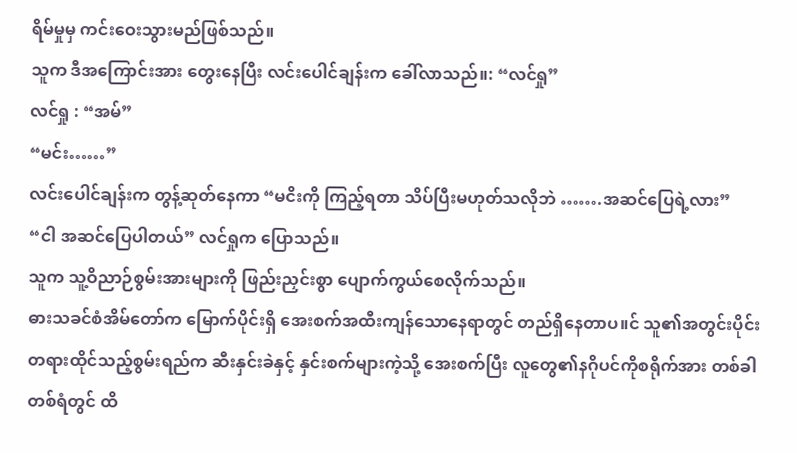ရိမ်မှုမှ ကင်းဝေးသွားမည်ဖြစ်သည်။
သူက ဒီအကြောင်းအား တွေးနေပြီး လင်းပေါင်ချန်းက ခေါ်လာသည်။: “လင်ရှု”
လင်ရှု : “အမ်”
“မင်း……”
လင်းပေါင်ချန်းက တွန့်ဆုတ်နေကာ “မငိးကို ကြည့်ရတာ သိပ်ပြီးမဟုတ်သလိုဘဲ …….အဆင်ပြေရဲ့လား”
“ငါ အဆင်ပြေပါတယ်” လင်ရှုက ပြောသည်။
သူက သူ့ဝိညာဉ်စွမ်းအားများကို ဖြည်းညှင်းစွာ ပျောက်ကွယ်စေလိုက်သည်။
ဓားသခင်စံအိမ်တော်က မြောက်ပိုင်းရှိ အေးစက်အထီးကျန်သောနေရာတွင် တည်ရှိနေတာပ။င် သူ၏အတွင်းပိုင်း တရားထိုင်သည့်စွမ်းရည်က ဆီးနှင်းခဲနှင့် နှင်းစက်များကဲ့သို့ အေးစက်ပြီး လူတွေ၏နဂိုပင်ကိုစရိုက်အား တစ်ခါတစ်ရံတွင် ထိ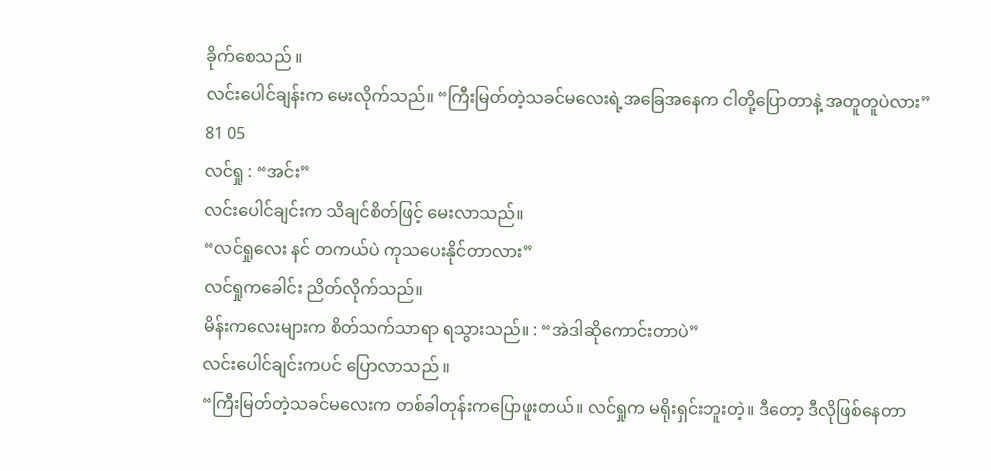ခိုက်စေသည် ။
လင်းပေါင်ချန်းက မေးလိုက်သည်။ “ကြီးမြတ်တဲ့သခင်မလေးရဲ့အခြေအနေက ငါတို့ပြောတာနဲ့ အတူတူပဲလား”
81 05
လင်ရှု : “အင်း”
လင်းပေါင်ချင်းက သိချင်စိတ်ဖြင့် မေးလာသည်။
“လင်ရှုလေး နင် တကယ်ပဲ ကုသပေးနိုင်တာလား”
လင်ရှုကခေါင်း ညိတ်လိုက်သည်။
မိန်းကလေးများက စိတ်သက်သာရာ ရသွားသည်။ : “အဲဒါဆိုကောင်းတာပဲ”
လင်းပေါင်ချင်းကပင် ပြောလာသည် ။
“ကြီးမြတ်တဲ့သခင်မလေးက တစ်ခါတုန်းကပြောဖူးတယ်။ လင်ရှုက မရိုးရှင်းဘူးတဲ့။ ဒီတော့ ဒီလိုဖြစ်နေတာ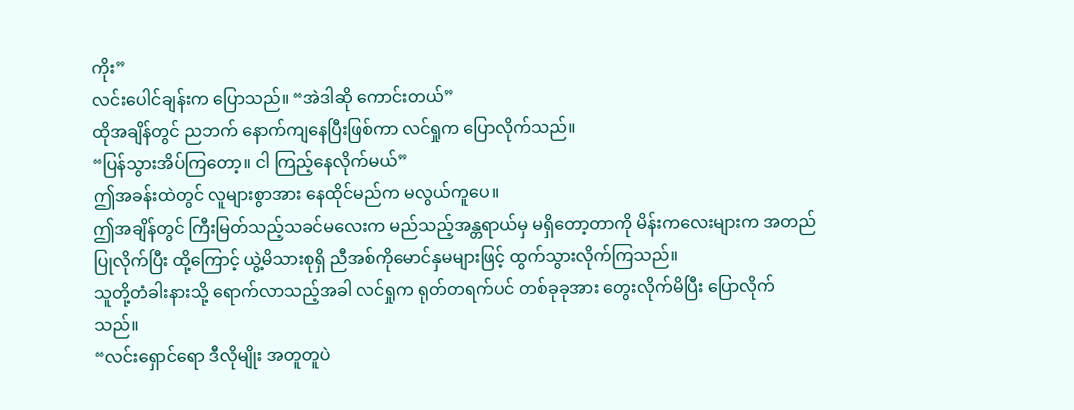ကိုး”
လင်းပေါင်ချန်းက ပြောသည်။ “အဲဒါဆို ကောင်းတယ်”
ထိုအချိန်တွင် ညဘက် နောက်ကျနေပြီးဖြစ်ကာ လင်ရှုက ပြောလိုက်သည်။
“ပြန်သွားအိပ်ကြတော့။ ငါ ကြည့်နေလိုက်မယ်”
ဤအခန်းထဲတွင် လူများစွာအား နေထိုင်မည်က မလွယ်ကူပေ။
ဤအချိန်တွင် ကြီးမြတ်သည့်သခင်မလေးက မည်သည့်အန္တရာယ်မှ မရှိတော့တာကို မိန်းကလေးများက အတည်ပြုလိုက်ပြီး ထို့ကြောင့် ယွဲ့မိသားစုရှိ ညီအစ်ကိုမောင်နှမများဖြင့် ထွက်သွားလိုက်ကြသည်။
သူတို့တံခါးနားသို့ ရောက်လာသည့်အခါ လင်ရှုက ရုတ်တရက်ပင် တစ်ခုခုအား တွေးလိုက်မိပြီး ပြောလိုက်သည်။
“လင်းရှောင်ရော ဒီလိုမျိုး အတူတူပဲ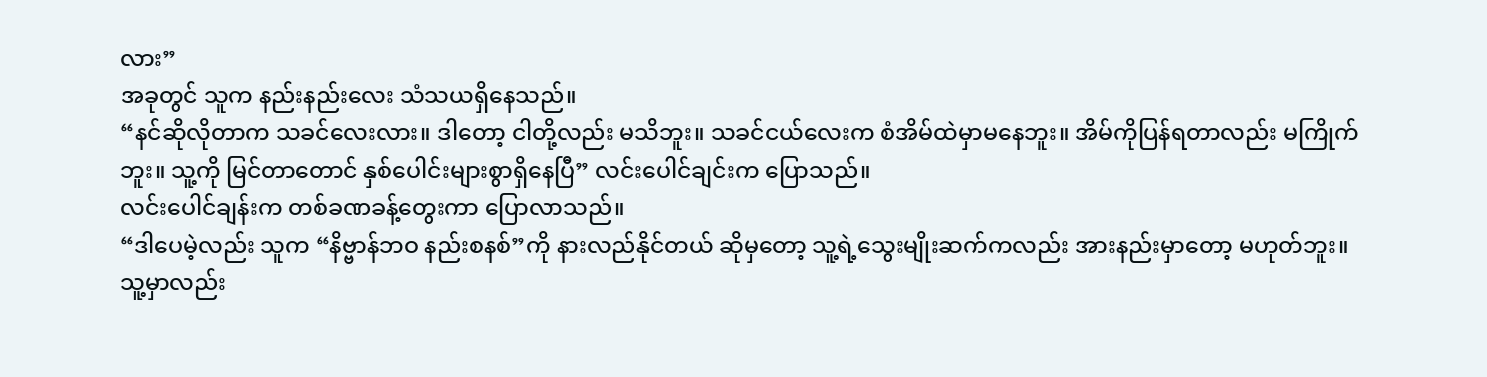လား”
အခုတွင် သူက နည်းနည်းလေး သံသယရှိနေသည်။
“နင်ဆိုလိုတာက သခင်လေးလား။ ဒါတော့ ငါတို့လည်း မသိဘူး။ သခင်ငယ်လေးက စံအိမ်ထဲမှာမနေဘူး။ အိမ်ကိုပြန်ရတာလည်း မကြိုက်ဘူး။ သူ့ကို မြင်တာတောင် နှစ်ပေါင်းများစွာရှိနေပြီ” လင်းပေါင်ချင်းက ပြောသည်။
လင်းပေါင်ချန်းက တစ်ခဏခန့်တွေးကာ ပြောလာသည်။
“ဒါပေမဲ့လည်း သူက “နိဗ္ဗာန်ဘဝ နည်းစနစ်”ကို နားလည်နိုင်တယ် ဆိုမှတော့ သူ့ရဲ့သွေးမျိုးဆက်ကလည်း အားနည်းမှာတော့ မဟုတ်ဘူး။ သူ့မှာလည်း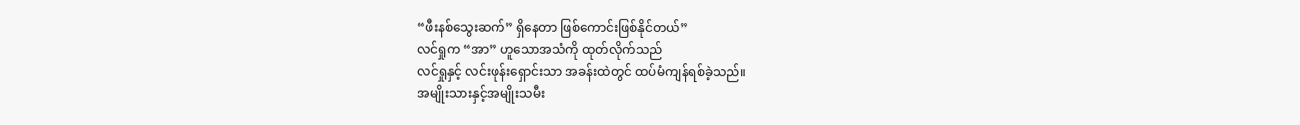“ဖီးနစ်သွေးဆက်” ရှိနေတာ ဖြစ်ကောင်းဖြစ်နိုင်တယ်”
လင်ရှုက “အာ” ဟူသောအသံကို ထုတ်လိုက်သည်
လင်ရှုနှင့် လင်းဖုန်းရှောင်းသာ အခန်းထဲတွင် ထပ်မံကျန်ရစ်ခဲ့သည်။
အမျိုးသားနှင့်အမျိုးသမီး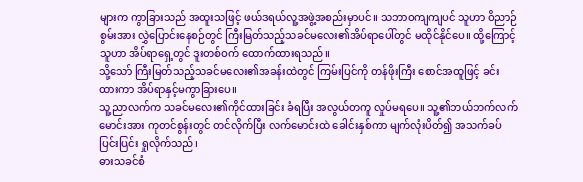များက ကွာခြားသည် အထူးသဖြင့် ဖယ်ဒရယ်လူ့အဖွဲ့အစည်းမှာပင်။ သဘာဝကျကျပင် သူဟာ ဝိညာဉ်စွမ်းအား လွှဲပြောင်းနေစဉ်တွင် ကြီးမြတ်သည့်သခင်မလေး၏အိပ်ရာပေါ်တွင် မထိုင်နိုင်ပေ။ ထို့ကြောင့် သူဟာ အိပ်ရာရှေ့တွင် ဒူးတစ်ဝက် ထောက်ထားရသည်။
သို့သော် ကြီးမြတ်သည့်သခင်မလေး၏အခန်းထဲတွင် ကြမ်းပြင်ကို တန်ဖိုးကြီး စောင်အထူဖြင့် ခင်းထားကာ အိပ်ရာနှင့်မကွာခြားပေ။
သူ့ညာလက်က သခင်မလေး၏ကိုင်ထားခြင်း ခံရပြီး အလွယ်တကူ လှုပ်မရပေ။ သူ့၏ဘယ်ဘက်လက်မောင်းအား ကုတင်စွန်းတွင် တင်လိုက်ပြီး လက်မောင်းထဲ ခေါင်းနှစ်ကာ မျက်လုံးပိတ်၍ အသက်ခပ်ပြင်းပြင်း ရှုလိုက်သည်၊
ဓားသခင်စံ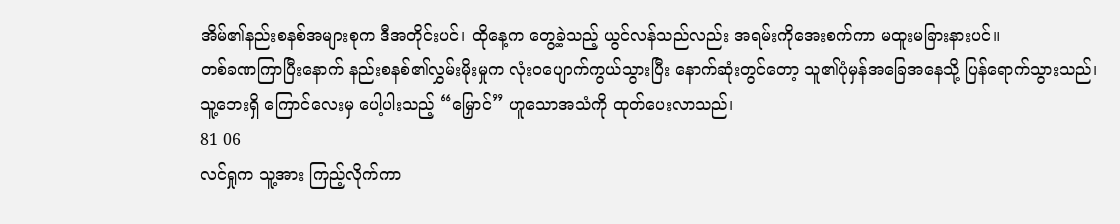အိမ်၏နည်းစနစ်အများစုက ဒီအတိုင်းပင်၊ ထိုနေ့က တွေ့ခဲ့သည့် ယွင်လန်သည်လည်း အရမ်းကိုအေးစက်ကာ မထူးမခြားနားပင်။
တစ်ခဏကြာပြီးနောက် နည်းစနစ်၏လွှမ်းမိုးမှုက လုံးဝပျောက်ကွယ်သွားပြီး နောက်ဆုံးတွင်တော့ သူ၏ပုံမှန်အခြေအနေသို့ ပြန်ရောက်သွားသည်၊
သူ့ဘေးရှိ ကြောင်လေးမှ ပေါ့ပါးသည့် “မြှောင်” ဟူသောအသံကို ထုတ်ပေးလာသည်၊
81 06
လင်ရှုက သူ့အား ကြည့်လိုက်ကာ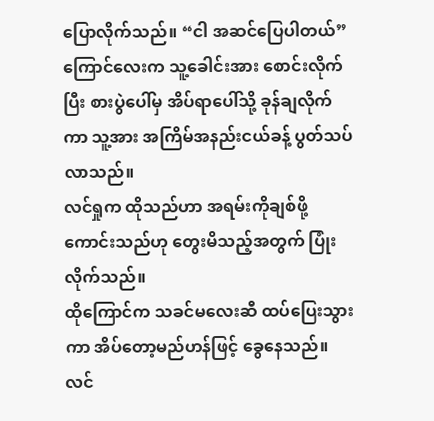ပြောလိုက်သည်။ “ငါ အဆင်ပြေပါတယ်”
ကြောင်လေးက သူ့ခေါင်းအား စောင်းလိုက်ပြီး စားပွဲပေါ်မှ အိပ်ရာပေါ်သို့ ခုန်ချလိုက်ကာ သူ့အား အကြိမ်အနည်းငယ်ခန့် ပွတ်သပ်လာသည်။
လင်ရှုက ထိုသည်ဟာ အရမ်းကိုချစ်ဖို့ကောင်းသည်ဟု တွေးမိသည့်အတွက် ပြုံးလိုက်သည်။
ထိုကြောင်က သခင်မလေးဆီ ထပ်ပြေးသွားကာ အိပ်တော့မည်ဟန်ဖြင့် ခွေနေသည်။
လင်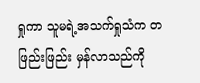ရှုကာ သူမရဲ့အသက်ရှုသံက တဖြည်းဖြည်း မှန်လာသည်ကို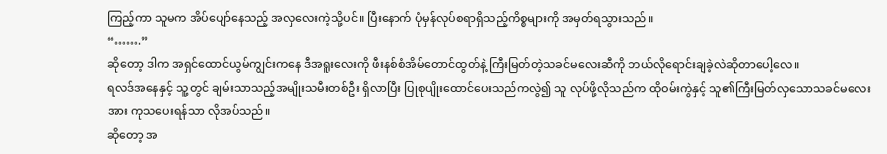ကြည့်ကာ သူမက အိပ်ပျော်နေသည့် အလှလေးကဲ့သို့ပင်။ ပြီးနောက် ပုံမှန်လုပ်စရာရှိသည့်ကိစ္စများကို အမှတ်ရသွားသည်။
“…….”
ဆိုတော့ ဒါက အရှင်ထောင်ယွမ်ကျွင်းကနေ ဒီအရူးလေးကို ဖီးနစ်စံအိမ်တောင်ထွတ်နဲ့ ကြီးမြတ်တဲ့သခင်မလေးဆီကို ဘယ်လိုရောင်းချခဲ့လဲဆိုတာပေါ့လေ။
ရလဒ်အနေနှင့် သူ့တွင် ချမ်းသာသည့်အမျိုးသမီးတစ်ဦး ရှိလာပြီး ပြုစုပျိုးထောင်ပေးသည်ကလွဲ၍ သူ လုပ်ဖို့လိုသည်က ထိုဝမ်းကွဲနှင့် သူ၏ကြီးမြတ်လှသောသခင်မလေးအား ကုသပေးရန်သာ လိုအပ်သည်။
ဆိုတော့ အ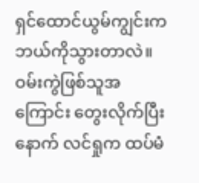ရှင်ထောင်ယွမ်ကျွင်းက ဘယ်ကိုသွားတာလဲ။
ဝမ်းကွဲဖြစ်သူအကြောင်း တွေးလိုက်ပြီးနောက် လင်ရှုက ထပ်မံ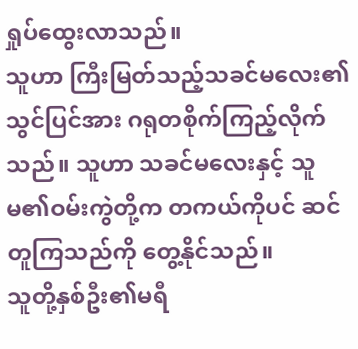ရှုပ်ထွေးလာသည်။
သူဟာ ကြီးမြတ်သည့်သခင်မလေး၏သွင်ပြင်အား ဂရုတစိုက်ကြည့်လိုက်သည်။ သူဟာ သခင်မလေးနှင့် သူမ၏ဝမ်းကွဲတို့က တကယ်ကိုပင် ဆင်တူကြသည်ကို တွေ့နိုင်သည်။
သူတို့နှစ်ဦး၏မရီ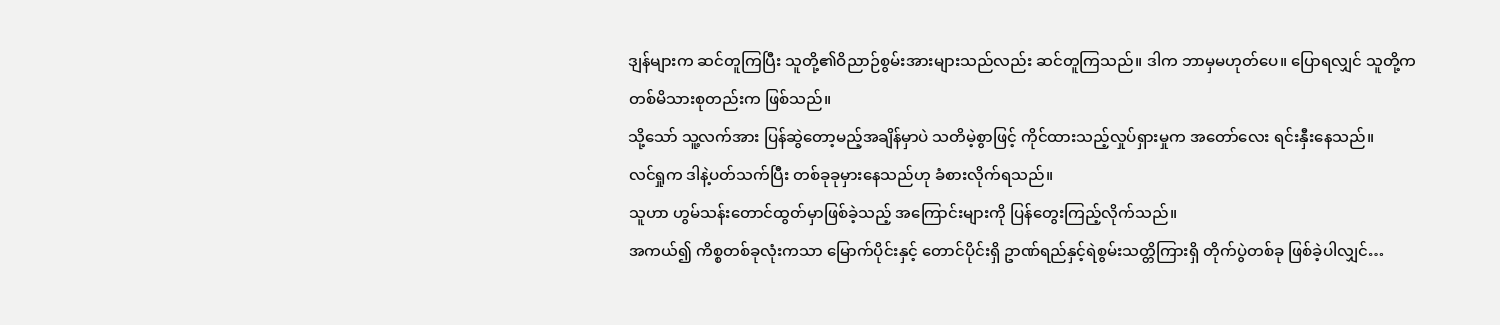ဒျန်များက ဆင်တူကြပြီး သူတို့၏ဝိညာဉ်စွမ်းအားများသည်လည်း ဆင်တူကြသည်။ ဒါက ဘာမှမဟုတ်ပေ။ ပြောရလျှင် သူတို့က တစ်မိသားစုတည်းက ဖြစ်သည်။
သို့သော် သူ့လက်အား ပြန်ဆွဲတော့မည့်အချိန်မှာပဲ သတိမဲ့စွာဖြင့် ကိုင်ထားသည့်လှုပ်ရှားမှုက အတော်လေး ရင်းနှီးနေသည်။
လင်ရှုက ဒါနဲ့ပတ်သက်ပြီး တစ်ခုခုမှားနေသည်ဟု ခံစားလိုက်ရသည်။
သူဟာ ဟွမ်သန်းတောင်ထွတ်မှာဖြစ်ခဲ့သည့် အကြောင်းများကို ပြန်တွေးကြည့်လိုက်သည်။
အကယ်၍ ကိစ္စတစ်ခုလုံးကသာ မြောက်ပိုင်းနှင့် တောင်ပိုင်းရှိ ဥာဏ်ရည်နှင့်ရဲစွမ်းသတ္တိကြားရှိ တိုက်ပွဲတစ်ခု ဖြစ်ခဲ့ပါလျှင်…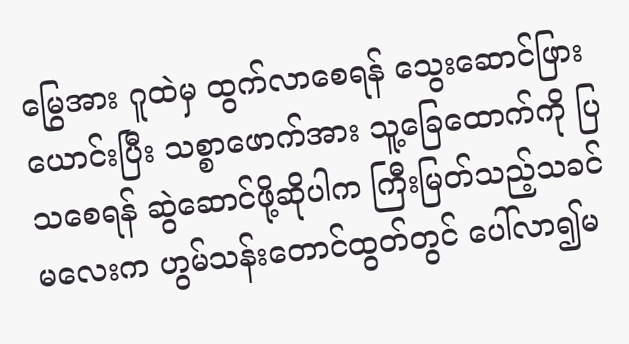မြွေအား ဂူထဲမှ ထွက်လာစေရန် သွေးဆောင်ဖြားယောင်းပြီး သစ္စာဖောက်အား သူ့ခြေထောက်ကို ပြသစေရန် ဆွဲဆောင်ဖို့ဆိုပါက ကြီးမြတ်သည့်သခင်မလေးက ဟွမ်သန်းတောင်ထွတ်တွင် ပေါ်လာ၍မ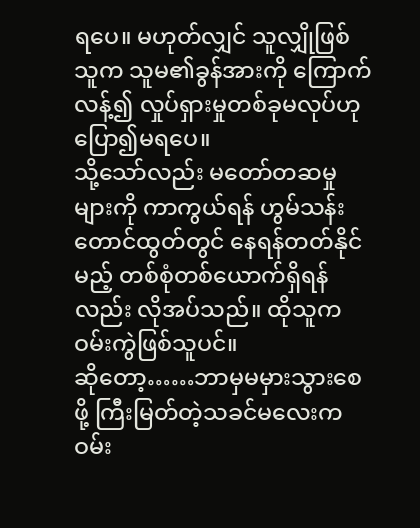ရပေ။ မဟုတ်လျှင် သူလျှိုဖြစ်သူက သူမ၏ခွန်အားကို ကြောက်လန့်၍ လှုပ်ရှားမှုတစ်ခုမလုပ်ဟု ပြော၍မရပေ။
သို့သော်လည်း မတော်တဆမှုများကို ကာကွယ်ရန် ဟွမ်သန်းတောင်ထွတ်တွင် နေရန်တတ်နိုင်မည့် တစ်စုံတစ်ယောက်ရှိရန်လည်း လိုအပ်သည်။ ထိုသူက ဝမ်းကွဲဖြစ်သူပင်။
ဆိုတော့……ဘာမှမမှားသွားစေဖို့ ကြီးမြတ်တဲ့သခင်မလေးက ဝမ်း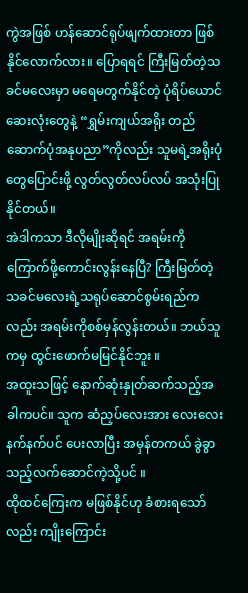ကွဲအဖြစ် ဟန်ဆောင်ရုပ်ဖျက်ထားတာ ဖြစ်နိုင်လောက်လား။ ပြောရရင် ကြီးမြတ်တဲ့သခင်မလေးမှာ မရေမတွက်နိုင်တဲ့ ပုံရိပ်ယောင်ဆေးလုံးတွေနဲ့ “ရွှမ်းကျယ်အရိုး တည်ဆောက်ပုံအနုပညာ”ကိုလည်း သူမရဲ့အရိုးပုံတွေပြောင်းဖို့ လွတ်လွတ်လပ်လပ် အသုံးပြုနိုင်တယ်။
အဲဒါကသာ ဒီလိုမျိုးဆိုရင် အရမ်းကို ကြောက်ဖို့ကောင်းလွန်းနေပြီ? ကြီးမြတ်တဲ့သခင်မလေးရဲ့သရုပ်ဆောင်စွမ်းရည်ကလည်း အရမ်းကိုစစ်မှန်လွန်းတယ်။ ဘယ်သူကမှ ထွင်းဖောက်မမြင်နိုင်ဘူး ။
အထူးသဖြင့် နောက်ဆုံးနှုတ်ဆက်သည့်အခါကပင်။ သူက ဆံညှပ်လေးအား လေးလေးနက်နက်ပင် ပေးလာပြီး အမှန်တကယ် ခွဲခွာသည့်လက်ဆောင်ကဲ့သို့ပင် ။
ထိုထင်ကြေးက မဖြစ်နိုင်ဟု ခံစားရသော်လည်း ကျိုးကြောင်း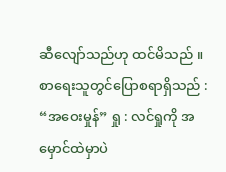ဆီလျော်သည်ဟု ထင်မိသည် ။
စာရေးသူတွင်ပြောစရာရှိသည် :
“အဝေးမှုန်” ရှု : လင်ရှုကို အမှောင်ထဲမှာပဲ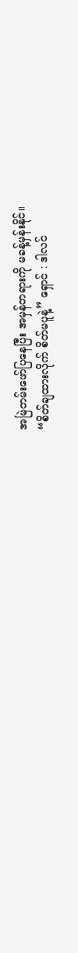အမြဲတမ်းဖော်ပြနေပြီး အမှန်တရားကို မခန့်မှန်းနိုင်။
“စိတ်ချထားလိုက် စိတ်မပူနဲ့” ရှောင် : ဒါလင်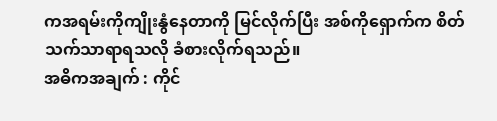ကအရမ်းကိုကျိုးနွံနေတာကို မြင်လိုက်ပြီး အစ်ကိုရှောက်က စိတ်သက်သာရာရသလို ခံစားလိုက်ရသည်။
အဓိကအချက် : ကိုင်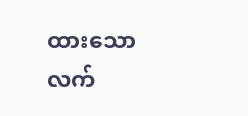ထားသောလက်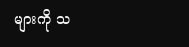များကို သ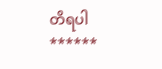တိရပါ
******